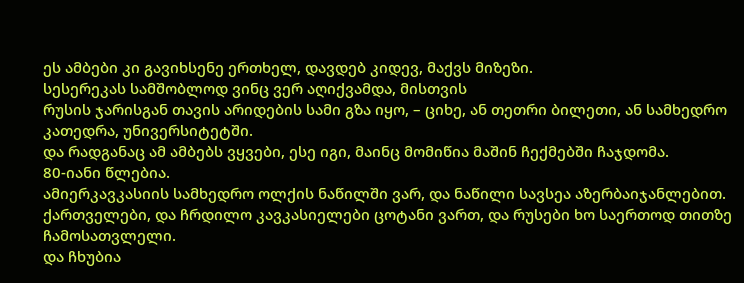ეს ამბები კი გავიხსენე ერთხელ, დავდებ კიდევ, მაქვს მიზეზი.
სესერეკას სამშობლოდ ვინც ვერ აღიქვამდა, მისთვის
რუსის ჯარისგან თავის არიდების სამი გზა იყო, – ციხე, ან თეთრი ბილეთი, ან სამხედრო კათედრა, უნივერსიტეტში.
და რადგანაც ამ ამბებს ვყვები, ესე იგი, მაინც მომიწია მაშინ ჩექმებში ჩაჯდომა.
80-იანი წლებია.
ამიერკავკასიის სამხედრო ოლქის ნაწილში ვარ, და ნაწილი სავსეა აზერბაიჯანლებით.
ქართველები, და ჩრდილო კავკასიელები ცოტანი ვართ, და რუსები ხო საერთოდ თითზე ჩამოსათვლელი.
და ჩხუბია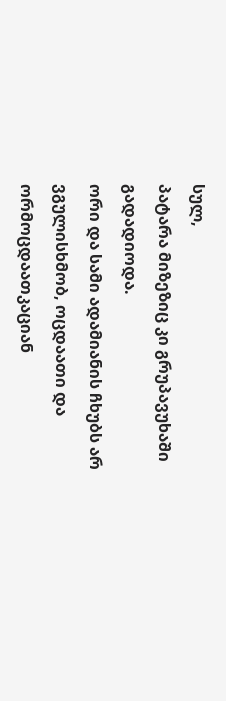სულ,
პატარა მიზეზიც კი გრუპავუხაში გადადიოდა.
ორი და სამი ადამიანის ჩხუბს არ ვგულისხმობ, ოცდაათი და ორმოცდაათკაციან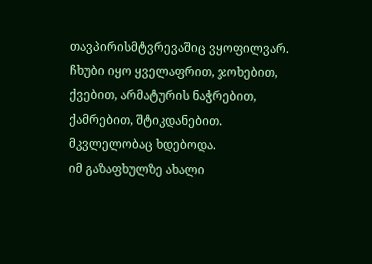თავპირისმტვრევაშიც ვყოფილვარ.
ჩხუბი იყო ყველაფრით, ჯოხებით, ქვებით, არმატურის ნაჭრებით, ქამრებით, შტიკდანებით.
მკვლელობაც ხდებოდა.
იმ გაზაფხულზე ახალი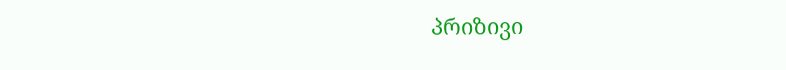პრიზივი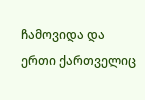ჩამოვიდა და ერთი ქართველიც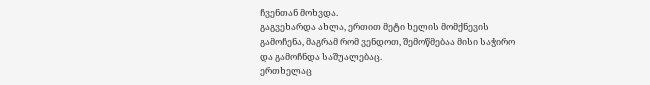ჩვენთან მოხვდა.
გაგვეხარდა ახლა, ერთით მეტი ხელის მომქნევის გამოჩენა, მაგრამ რომ ვენდოთ, შემოწმებაა მისი საჭირო და გამოჩნდა საშუალებაც.
ერთხელაც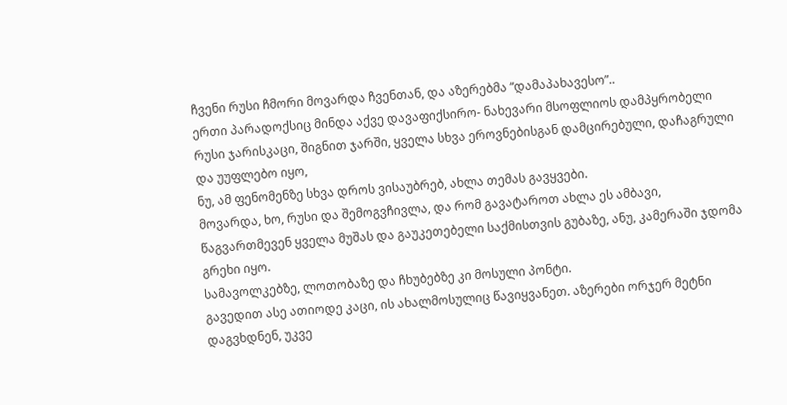ჩვენი რუსი ჩმორი მოვარდა ჩვენთან, და აზერებმა “დამაპახავესო”..
ერთი პარადოქსიც მინდა აქვე დავაფიქსირო- ნახევარი მსოფლიოს დამპყრობელი რუსი ჯარისკაცი, შიგნით ჯარში, ყველა სხვა ეროვნებისგან დამცირებული, დაჩაგრული და უუფლებო იყო,
ნუ, ამ ფენომენზე სხვა დროს ვისაუბრებ, ახლა თემას გავყვები.
მოვარდა, ხო, რუსი და შემოგვჩივლა, და რომ გავატაროთ ახლა ეს ამბავი, წაგვართმევენ ყველა მუშას და გაუკეთებელი საქმისთვის გუბაზე, ანუ, კამერაში ჯდომა გრეხი იყო.
სამავოლკებზე, ლოთობაზე და ჩხუბებზე კი მოსული პონტი.
გავედით ასე ათიოდე კაცი, ის ახალმოსულიც წავიყვანეთ. აზერები ორჯერ მეტნი დაგვხდნენ, უკვე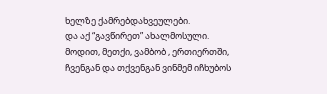ხელზე ქამრებდახვეულები.
და აქ “გავწირეთ” ახალმოსული.
მოდით, მეთქი, ვამბობ , ერთიერთში, ჩვენგან და თქვენგან ვინმემ იჩხუბოს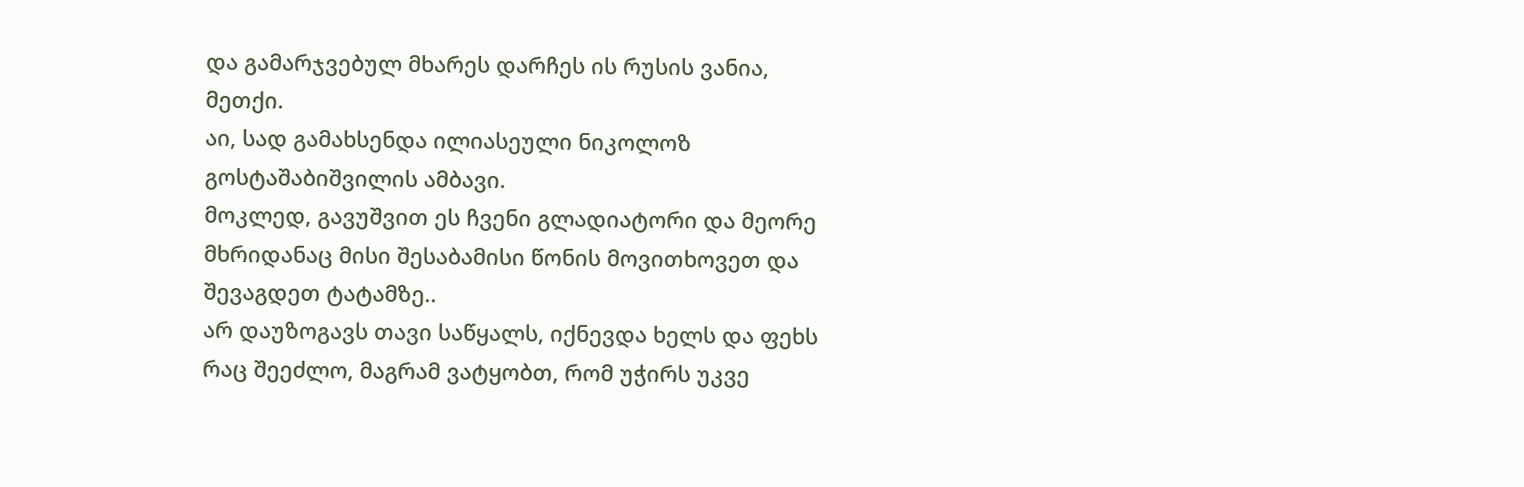და გამარჯვებულ მხარეს დარჩეს ის რუსის ვანია, მეთქი.
აი, სად გამახსენდა ილიასეული ნიკოლოზ გოსტაშაბიშვილის ამბავი.
მოკლედ, გავუშვით ეს ჩვენი გლადიატორი და მეორე მხრიდანაც მისი შესაბამისი წონის მოვითხოვეთ და შევაგდეთ ტატამზე..
არ დაუზოგავს თავი საწყალს, იქნევდა ხელს და ფეხს რაც შეეძლო, მაგრამ ვატყობთ, რომ უჭირს უკვე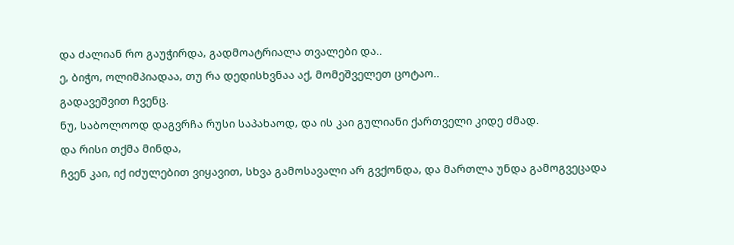და ძალიან რო გაუჭირდა, გადმოატრიალა თვალები და..
ე, ბიჭო, ოლიმპიადაა, თუ რა დედისხვნაა აქ, მომეშველეთ ცოტაო..
გადავეშვით ჩვენც.
ნუ, საბოლოოდ დაგვრჩა რუსი საპახაოდ, და ის კაი გულიანი ქართველი კიდე ძმად.
და რისი თქმა მინდა,
ჩვენ კაი, იქ იძულებით ვიყავით, სხვა გამოსავალი არ გვქონდა, და მართლა უნდა გამოგვეცადა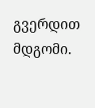გვერდით მდგომი.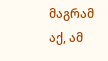მაგრამ აქ, ამ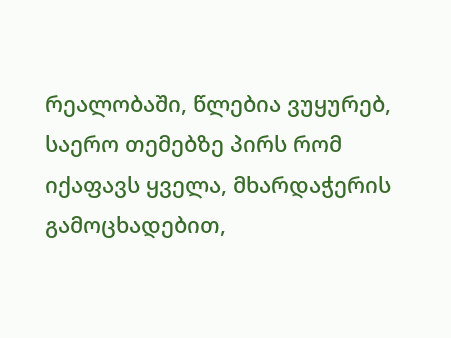რეალობაში, წლებია ვუყურებ, საერო თემებზე პირს რომ იქაფავს ყველა, მხარდაჭერის გამოცხადებით,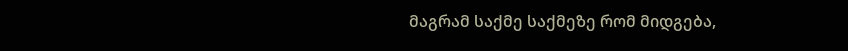მაგრამ საქმე საქმეზე რომ მიდგება,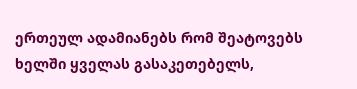ერთეულ ადამიანებს რომ შეატოვებს ხელში ყველას გასაკეთებელს,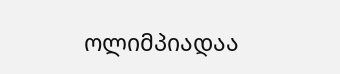ოლიმპიადაა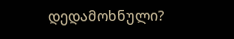დედამოხნული?